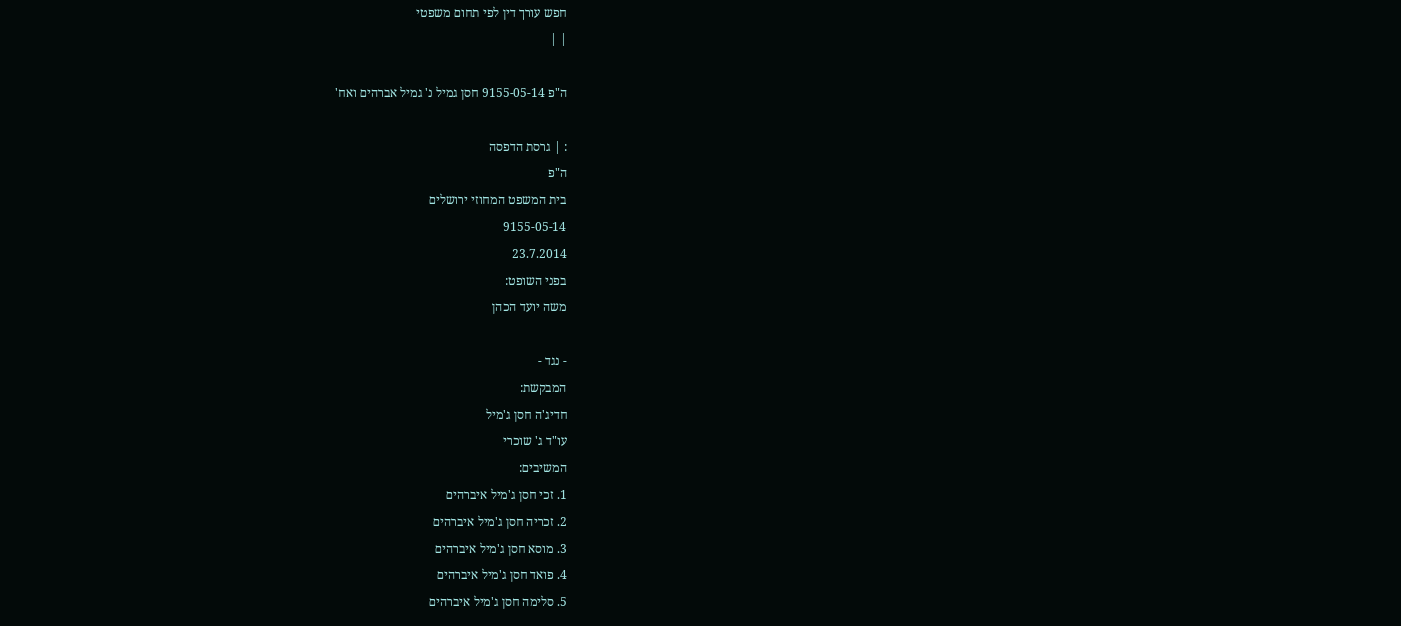חפש עורך דין לפי תחום משפטי
| |

ה"פ 9155-05-14 חסן גמיל נ' גמיל אברהים ואח'

: | גרסת הדפסה
ה"פ
בית המשפט המחוזי ירושלים
9155-05-14
23.7.2014
בפני השופט:
משה יועד הכהן

- נגד -
המבקשת:
חדיג'ה חסן ג'מיל
עו"ד ג' שוכרי
המשיבים:
1. זכי חסן ג'מיל איברהים
2. זכריה חסן ג'מיל איברהים
3. מוסא חסן ג'מיל איברהים
4. פואד חסן ג'מיל איברהים
5. סלימה חסן ג'מיל איברהים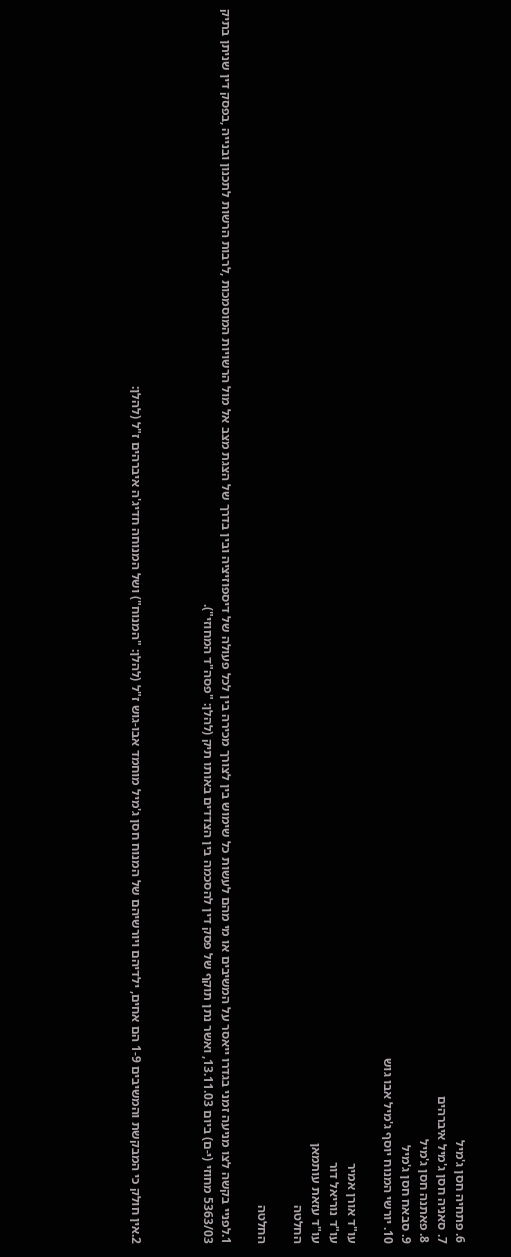6. פתחיה חסן ג'מיל
7. סאניה חסן ג'מיל איברהים
8. פאתנה חסן ג'מיל
9. סבאח חסן ג'מיל
10. יורשי המנוח יוסף ג'מיל אבו גוש

עו"ד אורן אמיר
עו"ד נוריאל דור
עו"ד עזאת עותמאן
החלטה

החלטה

1.לפניי בקשה לצו מניעה זמני בגדרו ייאסר על המשיבים או מי מהם לעשות כל שימוש בין לצורך מכירה בין לכל פעולה של דיספוזיציה ובין בדרך של הצגת מצב אל מול הרשויות המוסמכות ,לרבות הרשות לתכנון ובנייה ,בפסק דין שניתן בתיק 5363/03 מחוזי (י-ם) ביום 13.11.03, ואשר נתן תוקף של פסק דין להסכמה בין הצדדים באותו תיק (להלן: "פסה"ד המחוזי").



2.אין חולק כי המבקשת והמשיבים 1-9 הם אחים, ילדיהם ויורשיהם של המנוח חסן ג'מיל מוחמד אבו-גוש ז"ל (להלן: "המנוח") ושל המנוחה חדיג'ה איברהים ז"ל (להלן: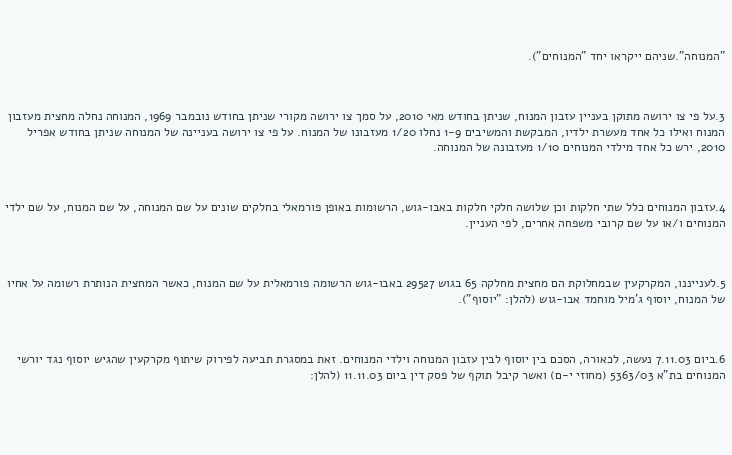"המנוחה".שניהם ייקראו יחד "המנוחים").



3.על פי צו ירושה מתוקן בעניין עזבון המנוח, שניתן בחודש מאי 2010, על סמך צו ירושה מקורי שניתן בחודש נובמבר 1969, המנוחה נחלה מחצית מעזבון המנוח ואילו כל אחד מעשרת ילדיו, המבקשת והמשיבים 1-9 נחלו 1/20 מעזבונו של המנוח. על פי צו ירושה בעניינה של המנוחה שניתן בחודש אפריל 2010, ירש כל אחד מילדי המנוחים 1/10 מעזבונה של המנוחה.



4.עזבון המנוחים כלל שתי חלקות וכן שלושה חלקי חלקות באבו-גוש, הרשומות באופן פורמאלי בחלקים שונים על שם המנוחה, על שם המנוח, על שם ילדי המנוחים ו/או על שם קרובי משפחה אחרים, לפי העניין.



5.לענייננו, המקרקעין שבמחלוקת הם מחצית מחלקה 65 בגוש 29527 באבו-גוש הרשומה פורמאלית על שם המנוח, כאשר המחצית הנותרת רשומה על אחיו של המנוח, יוסוף ג'מיל מוחמד אבו-גוש (להלן: "יוסוף").



6.ביום 7.11.03 נעשה, לכאורה, הסכם בין יוסוף לבין עזבון המנוחה וילדי המנוחים. זאת במסגרת תביעה לפירוק שיתוף מקרקעין שהגיש יוסוף נגד יורשי המנוחים בת"א 5363/03 (מחוזי י-ם) ואשר קיבל תוקף של פסק דין ביום 11.11.03 (להלן: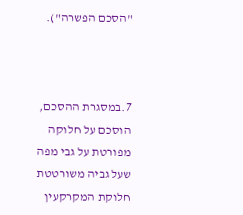"הסכם הפשרה").



7.במסגרת ההסכם, הוסכם על חלוקה מפורטת על גבי מפה שעל גביה משורטטת חלוקת המקרקעין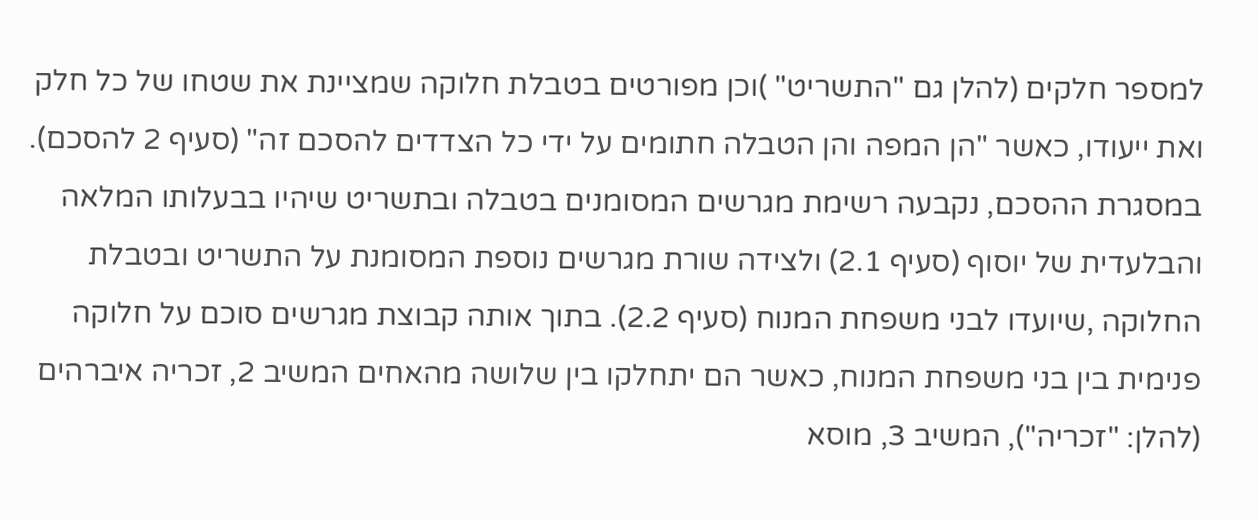למספר חלקים (להלן גם "התשריט" )וכן מפורטים בטבלת חלוקה שמציינת את שטחו של כל חלק ואת ייעודו, כאשר "הן המפה והן הטבלה חתומים על ידי כל הצדדים להסכם זה" (סעיף 2 להסכם). במסגרת ההסכם, נקבעה רשימת מגרשים המסומנים בטבלה ובתשריט שיהיו בבעלותו המלאה והבלעדית של יוסוף (סעיף 2.1) ולצידה שורת מגרשים נוספת המסומנת על התשריט ובטבלת החלוקה ,שיועדו לבני משפחת המנוח (סעיף 2.2). בתוך אותה קבוצת מגרשים סוכם על חלוקה פנימית בין בני משפחת המנוח, כאשר הם יתחלקו בין שלושה מהאחים המשיב 2, זכריה איברהים (להלן: "זכריה"), המשיב 3, מוסא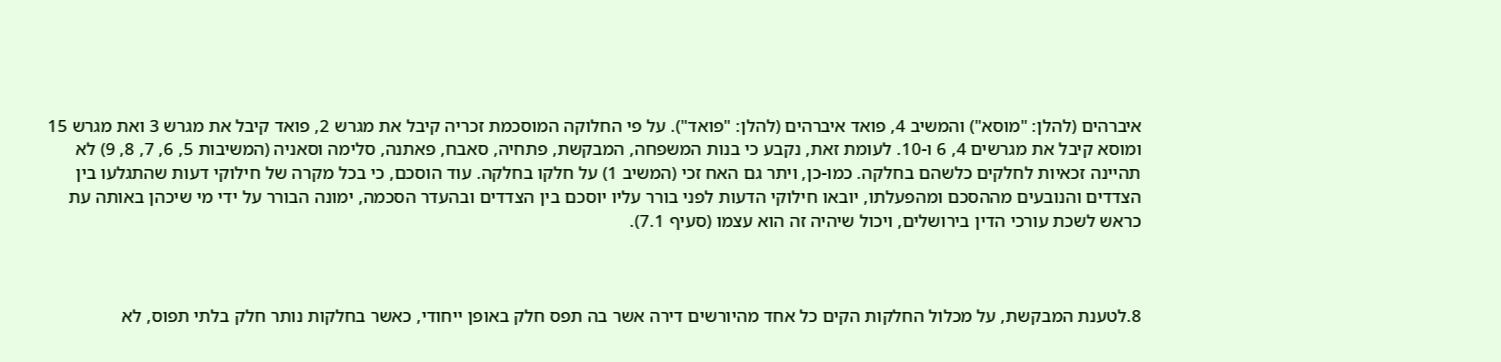איברהים (להלן: "מוסא") והמשיב 4, פואד איברהים (להלן: "פואד"). על פי החלוקה המוסכמת זכריה קיבל את מגרש 2, פואד קיבל את מגרש 3 ואת מגרש 15 ומוסא קיבל את מגרשים 4, 6 ו-10. לעומת זאת, נקבע כי בנות המשפחה, המבקשת, פתחיה, סאבח, פאתנה, סלימה וסאניה (המשיבות 5, 6, 7, 8, 9) לא תהיינה זכאיות לחלקים כלשהם בחלקה. כמו-כן, ויתר גם האח זכי (המשיב 1) על חלקו בחלקה. עוד הוסכם, כי בכל מקרה של חילוקי דעות שהתגלעו בין הצדדים והנובעים מההסכם ומהפעלתו, יובאו חילוקי הדעות לפני בורר עליו יוסכם בין הצדדים ובהעדר הסכמה, ימונה הבורר על ידי מי שיכהן באותה עת כראש לשכת עורכי הדין בירושלים, ויכול שיהיה זה הוא עצמו (סעיף 7.1).



8.לטענת המבקשת, על מכלול החלקות הקים כל אחד מהיורשים דירה אשר בה תפס חלק באופן ייחודי, כאשר בחלקות נותר חלק בלתי תפוס, לא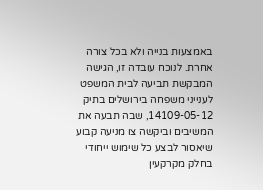באמצעות בנייה ולא בכל צורה אחרת. לנוכח עובדה זו, הגישה המבקשת תביעה לבית המשפט לענייני משפחה בירושלים בתיק 14109-05-12, שבה תבעה את המשיבים וביקשה צו מניעה קבוע שיאסור לבצע כל שימוש ייחודי בחלק מקרקעין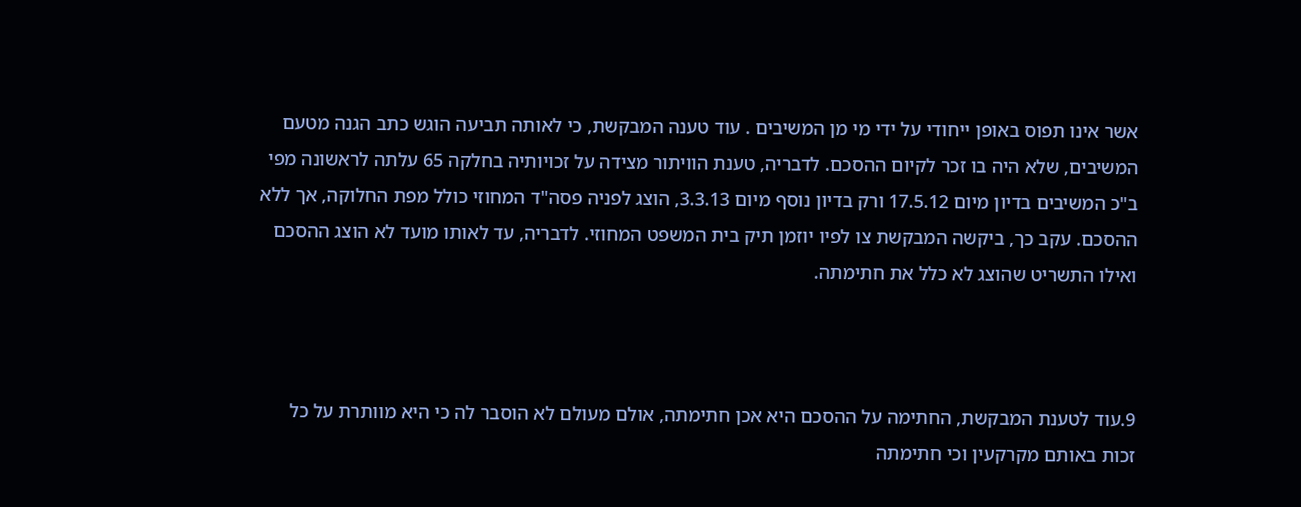אשר אינו תפוס באופן ייחודי על ידי מי מן המשיבים . עוד טענה המבקשת, כי לאותה תביעה הוגש כתב הגנה מטעם המשיבים, שלא היה בו זכר לקיום ההסכם. לדבריה, טענת הוויתור מצידה על זכויותיה בחלקה 65 עלתה לראשונה מפי ב"כ המשיבים בדיון מיום 17.5.12 ורק בדיון נוסף מיום 3.3.13, הוצג לפניה פסה"ד המחוזי כולל מפת החלוקה, אך ללא ההסכם. עקב כך, ביקשה המבקשת צו לפיו יוזמן תיק בית המשפט המחוזי. לדבריה, עד לאותו מועד לא הוצג ההסכם ואילו התשריט שהוצג לא כלל את חתימתה.



9.עוד לטענת המבקשת, החתימה על ההסכם היא אכן חתימתה, אולם מעולם לא הוסבר לה כי היא מוותרת על כל זכות באותם מקרקעין וכי חתימתה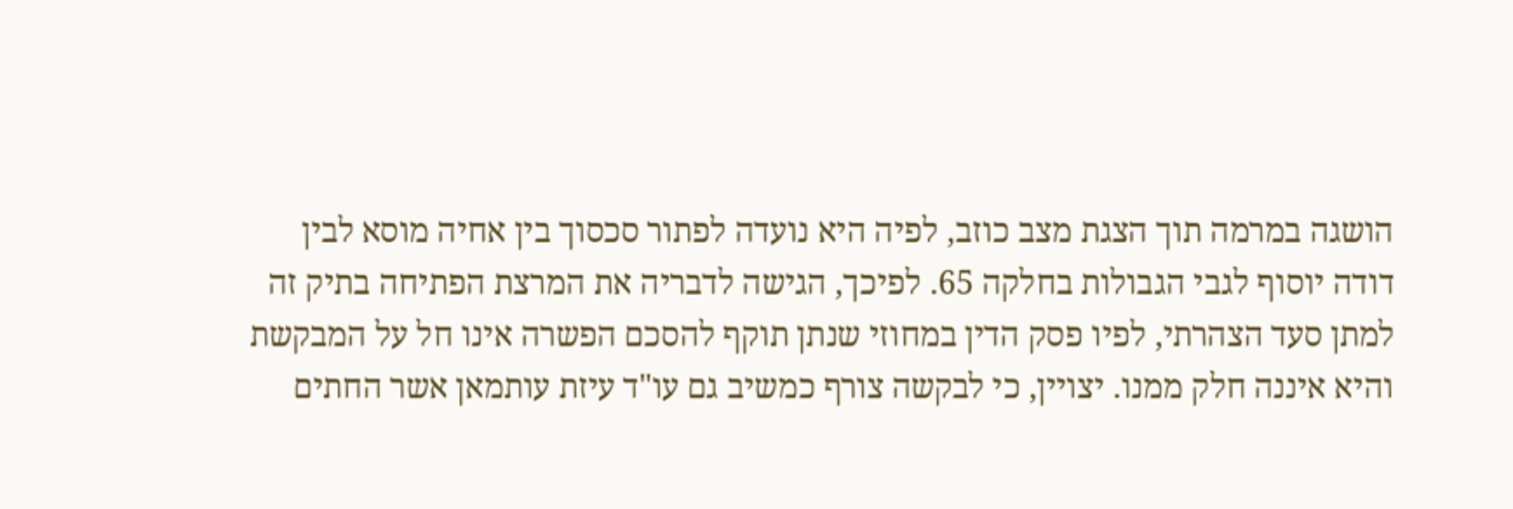הושגה במרמה תוך הצגת מצב כוזב, לפיה היא נועדה לפתור סכסוך בין אחיה מוסא לבין דודה יוסוף לגבי הגבולות בחלקה 65. לפיכך, הגישה לדבריה את המרצת הפתיחה בתיק זה למתן סעד הצהרתי, לפיו פסק הדין במחוזי שנתן תוקף להסכם הפשרה אינו חל על המבקשת והיא איננה חלק ממנו. יצויין, כי לבקשה צורף כמשיב גם עו"ד עיזת עותמאן אשר החתים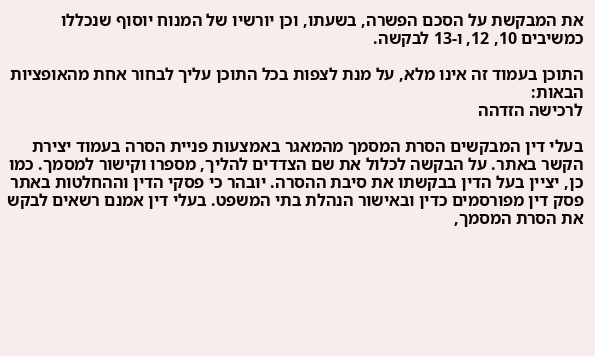את המבקשת על הסכם הפשרה, בשעתו, וכן יורשיו של המנוח יוסוף שנכללו כמשיבים 10, 12, ו-13 לבקשה.

התוכן בעמוד זה אינו מלא, על מנת לצפות בכל התוכן עליך לבחור אחת מהאופציות הבאות:
לרכישה הזדהה

בעלי דין המבקשים הסרת המסמך מהמאגר באמצעות פניית הסרה בעמוד יצירת הקשר באתר. על הבקשה לכלול את שם הצדדים להליך, מספרו וקישור למסמך. כמו כן, יציין בעל הדין בבקשתו את סיבת ההסרה. יובהר כי פסקי הדין וההחלטות באתר פסק דין מפורסמים כדין ובאישור הנהלת בתי המשפט. בעלי דין אמנם רשאים לבקש את הסרת המסמך,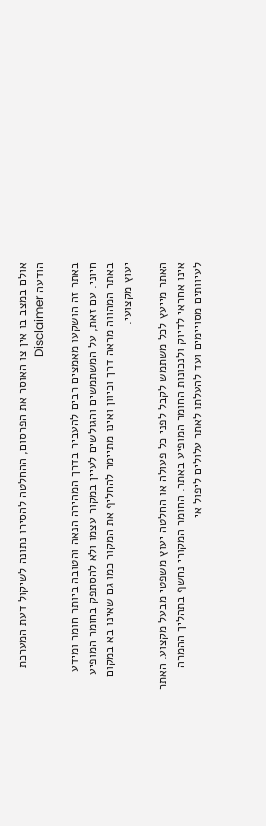אולם במצב בו אין צו האוסר את הפרסום, ההחלטה להסירו נתונה לשיקול דעת המערכת
הודעה Disclaimer

באתר זה הושקעו מאמצים רבים להעביר בדרך המהירה הנאה והטובה ביותר חומר ומידע חיוני. עם זאת, על המשתמשים והגולשים לעיין במקור עצמו ולא להסתפק בחומר המופיע באתר המהווה מראה דרך וכיוון ואינו מתיימר להחליף את המקור כמו גם שאינו בא במקום יעוץ מקצועי.

האתר מייעץ לכל משתמש לקבל לפני כל פעולה או החלטה יעוץ משפטי מבעל מקצוע. האתר אינו אחראי לדיוק ולנכונות החומר המופיע באתר. החומר המקורי נחשף בתהליך ההמרה לעיוותים מסויימים ועד להעלתו לאתר עלולים ליפול אי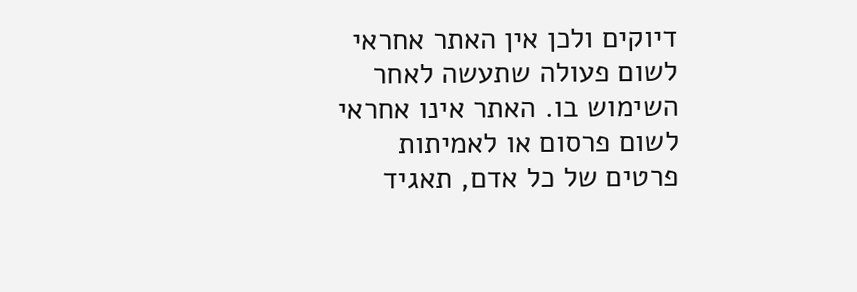דיוקים ולכן אין האתר אחראי לשום פעולה שתעשה לאחר השימוש בו. האתר אינו אחראי לשום פרסום או לאמיתות פרטים של כל אדם, תאגיד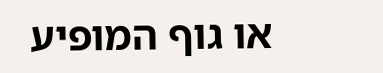או גוף המופיע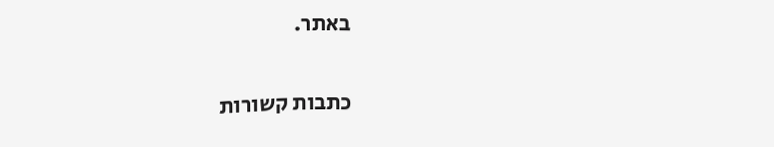באתר.


כתבות קשורות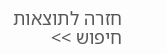חזרה לתוצאות חיפוש >>